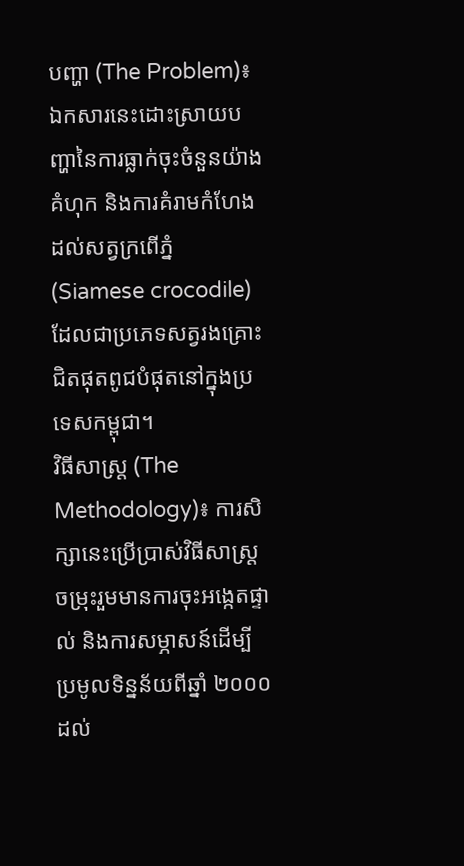បញ្ហា (The Problem)៖ ឯកសារនេះដោះស្រាយបញ្ហានៃការធ្លាក់ចុះចំនួនយ៉ាងគំហុក និងការគំរាមកំហែងដល់សត្វក្រពើភ្នំ (Siamese crocodile) ដែលជាប្រភេទសត្វរងគ្រោះជិតផុតពូជបំផុតនៅក្នុងប្រទេសកម្ពុជា។
វិធីសាស្ត្រ (The Methodology)៖ ការសិក្សានេះប្រើប្រាស់វិធីសាស្ត្រចម្រុះរួមមានការចុះអង្កេតផ្ទាល់ និងការសម្ភាសន៍ដើម្បីប្រមូលទិន្នន័យពីឆ្នាំ ២០០០ ដល់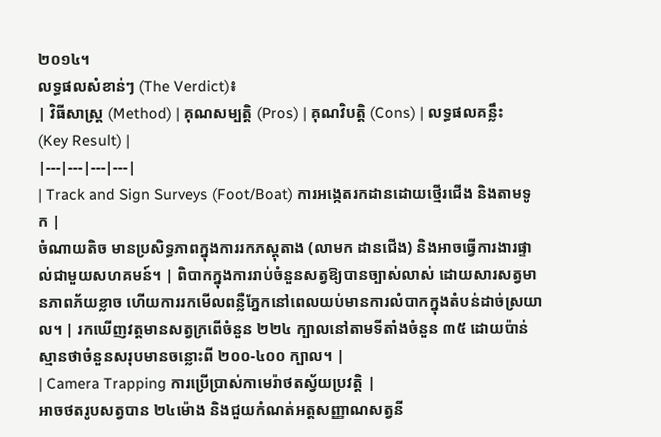២០១៤។
លទ្ធផលសំខាន់ៗ (The Verdict)៖
| វិធីសាស្ត្រ (Method) | គុណសម្បត្តិ (Pros) | គុណវិបត្តិ (Cons) | លទ្ធផលគន្លឹះ (Key Result) |
|---|---|---|---|
| Track and Sign Surveys (Foot/Boat) ការអង្កេតរកដានដោយថ្មើរជើង និងតាមទូក |
ចំណាយតិច មានប្រសិទ្ធភាពក្នុងការរកភស្តុតាង (លាមក ដានជើង) និងអាចធ្វើការងារផ្ទាល់ជាមួយសហគមន៍។ | ពិបាកក្នុងការរាប់ចំនួនសត្វឱ្យបានច្បាស់លាស់ ដោយសារសត្វមានភាពភ័យខ្លាច ហើយការរកមើលពន្លឺភ្នែកនៅពេលយប់មានការលំបាកក្នុងតំបន់ដាច់ស្រយាល។ | រកឃើញវត្តមានសត្វក្រពើចំនួន ២២៤ ក្បាលនៅតាមទីតាំងចំនួន ៣៥ ដោយប៉ាន់ស្មានថាចំនួនសរុបមានចន្លោះពី ២០០-៤០០ ក្បាល។ |
| Camera Trapping ការប្រើប្រាស់កាមេរ៉ាថតស្វ័យប្រវត្តិ |
អាចថតរូបសត្វបាន ២៤ម៉ោង និងជួយកំណត់អត្តសញ្ញាណសត្វនី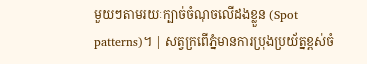មួយៗតាមរយៈក្បាច់ចំណុចលើដងខ្លួន (Spot patterns)។ | សត្វក្រពើភ្នំមានការប្រុងប្រយ័ត្នខ្ពស់ចំ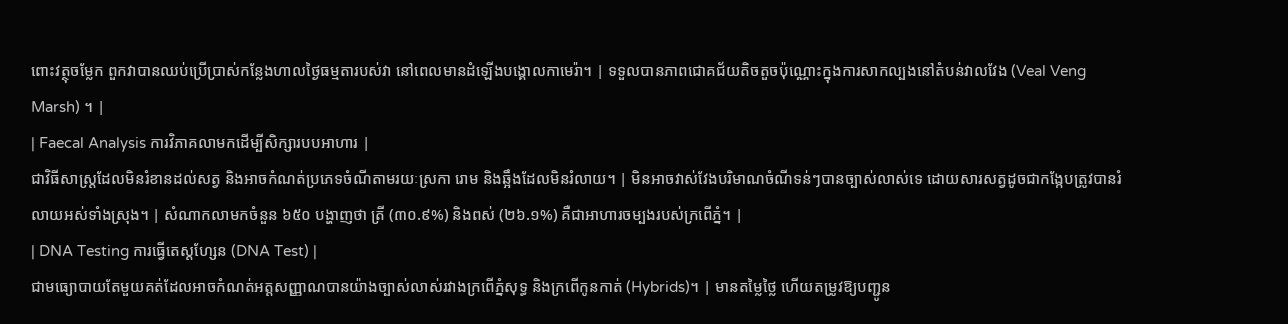ពោះវត្ថុចម្លែក ពួកវាបានឈប់ប្រើប្រាស់កន្លែងហាលថ្ងៃធម្មតារបស់វា នៅពេលមានដំឡើងបង្គោលកាមេរ៉ា។ | ទទួលបានភាពជោគជ័យតិចតួចប៉ុណ្ណោះក្នុងការសាកល្បងនៅតំបន់វាលវែង (Veal Veng Marsh) ។ |
| Faecal Analysis ការវិភាគលាមកដើម្បីសិក្សារបបអាហារ |
ជាវិធីសាស្ត្រដែលមិនរំខានដល់សត្វ និងអាចកំណត់ប្រភេទចំណីតាមរយៈស្រកា រោម និងឆ្អឹងដែលមិនរំលាយ។ | មិនអាចវាស់វែងបរិមាណចំណីទន់ៗបានច្បាស់លាស់ទេ ដោយសារសត្វដូចជាកង្កែបត្រូវបានរំលាយអស់ទាំងស្រុង។ | សំណាកលាមកចំនួន ៦៥០ បង្ហាញថា ត្រី (៣០.៩%) និងពស់ (២៦.១%) គឺជាអាហារចម្បងរបស់ក្រពើភ្នំ។ |
| DNA Testing ការធ្វើតេស្តហ្សែន (DNA Test) |
ជាមធ្យោបាយតែមួយគត់ដែលអាចកំណត់អត្តសញ្ញាណបានយ៉ាងច្បាស់លាស់រវាងក្រពើភ្នំសុទ្ធ និងក្រពើកូនកាត់ (Hybrids)។ | មានតម្លៃថ្លៃ ហើយតម្រូវឱ្យបញ្ជូន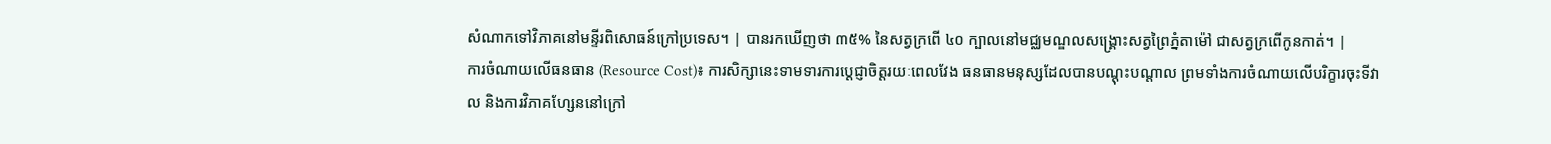សំណាកទៅវិភាគនៅមន្ទីរពិសោធន៍ក្រៅប្រទេស។ | បានរកឃើញថា ៣៥% នៃសត្វក្រពើ ៤០ ក្បាលនៅមជ្ឈមណ្ឌលសង្គ្រោះសត្វព្រៃភ្នំតាម៉ៅ ជាសត្វក្រពើកូនកាត់។ |
ការចំណាយលើធនធាន (Resource Cost)៖ ការសិក្សានេះទាមទារការប្តេជ្ញាចិត្តរយៈពេលវែង ធនធានមនុស្សដែលបានបណ្តុះបណ្តាល ព្រមទាំងការចំណាយលើបរិក្ខារចុះទីវាល និងការវិភាគហ្សែននៅក្រៅ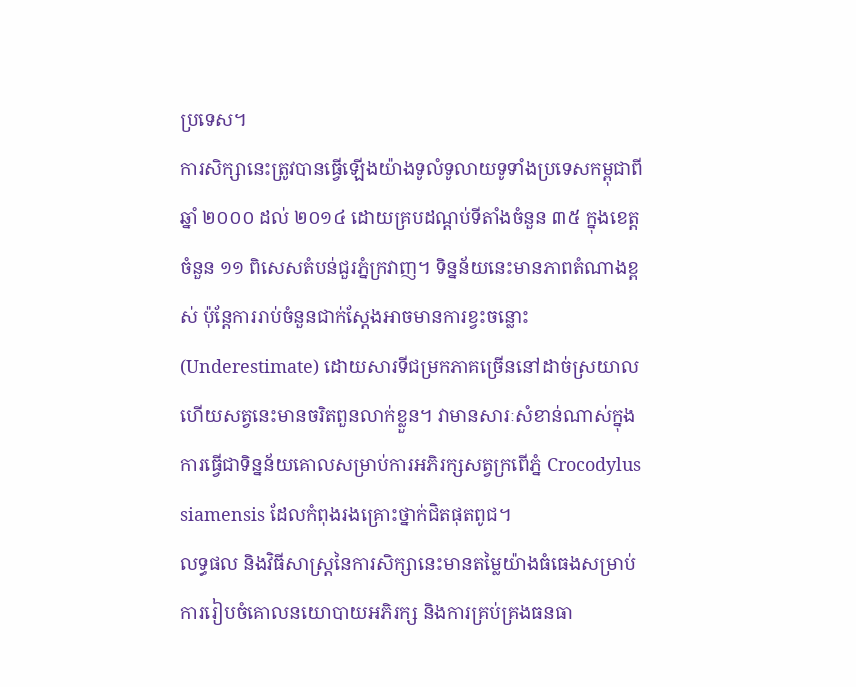ប្រទេស។
ការសិក្សានេះត្រូវបានធ្វើឡើងយ៉ាងទូលំទូលាយទូទាំងប្រទេសកម្ពុជាពីឆ្នាំ ២០០០ ដល់ ២០១៤ ដោយគ្របដណ្តប់ទីតាំងចំនួន ៣៥ ក្នុងខេត្តចំនួន ១១ ពិសេសតំបន់ជួរភ្នំក្រវាញ។ ទិន្នន័យនេះមានភាពតំណាងខ្ពស់ ប៉ុន្តែការរាប់ចំនួនជាក់ស្តែងអាចមានការខ្វះចន្លោះ (Underestimate) ដោយសារទីជម្រកភាគច្រើននៅដាច់ស្រយាល ហើយសត្វនេះមានចរិតពួនលាក់ខ្លួន។ វាមានសារៈសំខាន់ណាស់ក្នុងការធ្វើជាទិន្នន័យគោលសម្រាប់ការអភិរក្សសត្វក្រពើភ្នំ Crocodylus siamensis ដែលកំពុងរងគ្រោះថ្នាក់ជិតផុតពូជ។
លទ្ធផល និងវិធីសាស្ត្រនៃការសិក្សានេះមានតម្លៃយ៉ាងធំធេងសម្រាប់ការរៀបចំគោលនយោបាយអភិរក្ស និងការគ្រប់គ្រងធនធា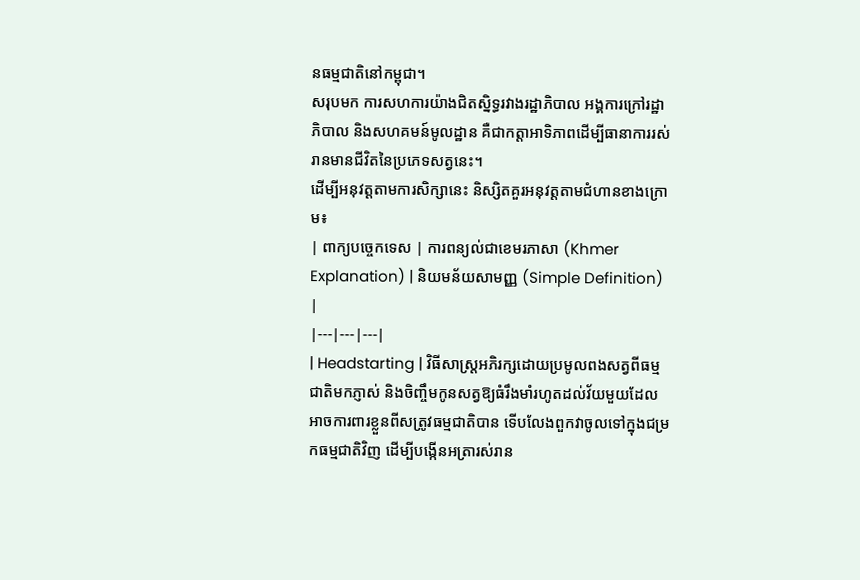នធម្មជាតិនៅកម្ពុជា។
សរុបមក ការសហការយ៉ាងជិតស្និទ្ធរវាងរដ្ឋាភិបាល អង្គការក្រៅរដ្ឋាភិបាល និងសហគមន៍មូលដ្ឋាន គឺជាកត្តាអាទិភាពដើម្បីធានាការរស់រានមានជីវិតនៃប្រភេទសត្វនេះ។
ដើម្បីអនុវត្តតាមការសិក្សានេះ និស្សិតគួរអនុវត្តតាមជំហានខាងក្រោម៖
| ពាក្យបច្ចេកទេស | ការពន្យល់ជាខេមរភាសា (Khmer Explanation) | និយមន័យសាមញ្ញ (Simple Definition) |
|---|---|---|
| Headstarting | វិធីសាស្ត្រអភិរក្សដោយប្រមូលពងសត្វពីធម្មជាតិមកភ្ញាស់ និងចិញ្ចឹមកូនសត្វឱ្យធំរឹងមាំរហូតដល់វ័យមួយដែលអាចការពារខ្លួនពីសត្រូវធម្មជាតិបាន ទើបលែងពួកវាចូលទៅក្នុងជម្រកធម្មជាតិវិញ ដើម្បីបង្កើនអត្រារស់រាន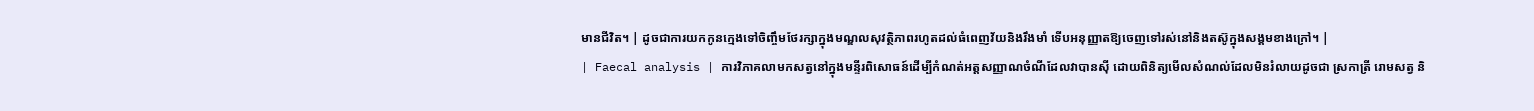មានជីវិត។ | ដូចជាការយកកូនក្មេងទៅចិញ្ចឹមថែរក្សាក្នុងមណ្ឌលសុវត្ថិភាពរហូតដល់ធំពេញវ័យនិងរឹងមាំ ទើបអនុញ្ញាតឱ្យចេញទៅរស់នៅនិងតស៊ូក្នុងសង្គមខាងក្រៅ។ |
| Faecal analysis | ការវិភាគលាមកសត្វនៅក្នុងមន្ទីរពិសោធន៍ដើម្បីកំណត់អត្តសញ្ញាណចំណីដែលវាបានស៊ី ដោយពិនិត្យមើលសំណល់ដែលមិនរំលាយដូចជា ស្រកាត្រី រោមសត្វ និ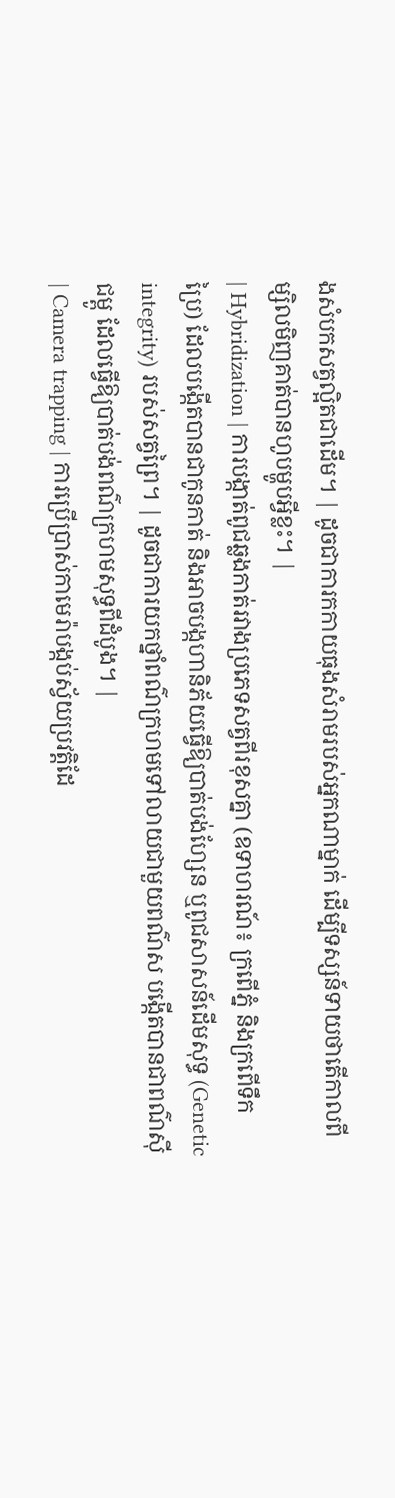ងសំបកសត្វល្អិតជាដើម។ | ដូចជាការកកាយធុងសំរាមរបស់អ្នកណាម្នាក់ ដើម្បីទស្សន៍ទាយថាតើកាលពីម្សិលមិញគាត់បានហូបម្ហូបអ្វីខ្លះ។ |
| Hybridization | ការបង្កាត់ពូជឆ្លងកាត់រវាងប្រភេទសត្វពីរខុសគ្នា (ឧទាហរណ៍៖ ក្រពើភ្នំ និងក្រពើទឹកប្រៃ) ដែលបង្កើតបានជាកូនកាត់ និងអាចបង្កហានិភ័យធ្វើឱ្យបាត់បង់ហ្សែន ឬពូជសាសន៍ដើមសុទ្ធ (Genetic integrity) របស់សត្វព្រៃ។ | ដូចជាការយកថ្នាំពណ៌ក្រហមទៅលាយជាមួយពណ៌ស បង្កើតបានជាពណ៌ស៊ីជម្ពូ ដែលធ្វើឱ្យបាត់បង់ពណ៌ក្រហមសុទ្ធពីដំបូង។ |
| Camera trapping | ការប្រើប្រាស់កាមេរ៉ាបង្កប់ស្វ័យប្រវត្តិដែ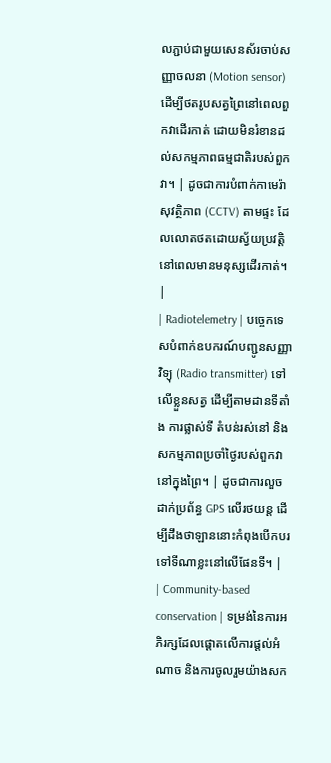លភ្ជាប់ជាមួយសេនស័រចាប់សញ្ញាចលនា (Motion sensor) ដើម្បីថតរូបសត្វព្រៃនៅពេលពួកវាដើរកាត់ ដោយមិនរំខានដល់សកម្មភាពធម្មជាតិរបស់ពួកវា។ | ដូចជាការបំពាក់កាមេរ៉ាសុវត្ថិភាព (CCTV) តាមផ្ទះ ដែលលោតថតដោយស្វ័យប្រវត្តិនៅពេលមានមនុស្សដើរកាត់។ |
| Radiotelemetry | បច្ចេកទេសបំពាក់ឧបករណ៍បញ្ជូនសញ្ញាវិទ្យុ (Radio transmitter) ទៅលើខ្លួនសត្វ ដើម្បីតាមដានទីតាំង ការផ្លាស់ទី តំបន់រស់នៅ និងសកម្មភាពប្រចាំថ្ងៃរបស់ពួកវានៅក្នុងព្រៃ។ | ដូចជាការលួចដាក់ប្រព័ន្ធ GPS លើរថយន្ត ដើម្បីដឹងថាឡាននោះកំពុងបើកបរទៅទីណាខ្លះនៅលើផែនទី។ |
| Community-based conservation | ទម្រង់នៃការអភិរក្សដែលផ្តោតលើការផ្តល់អំណាច និងការចូលរួមយ៉ាងសក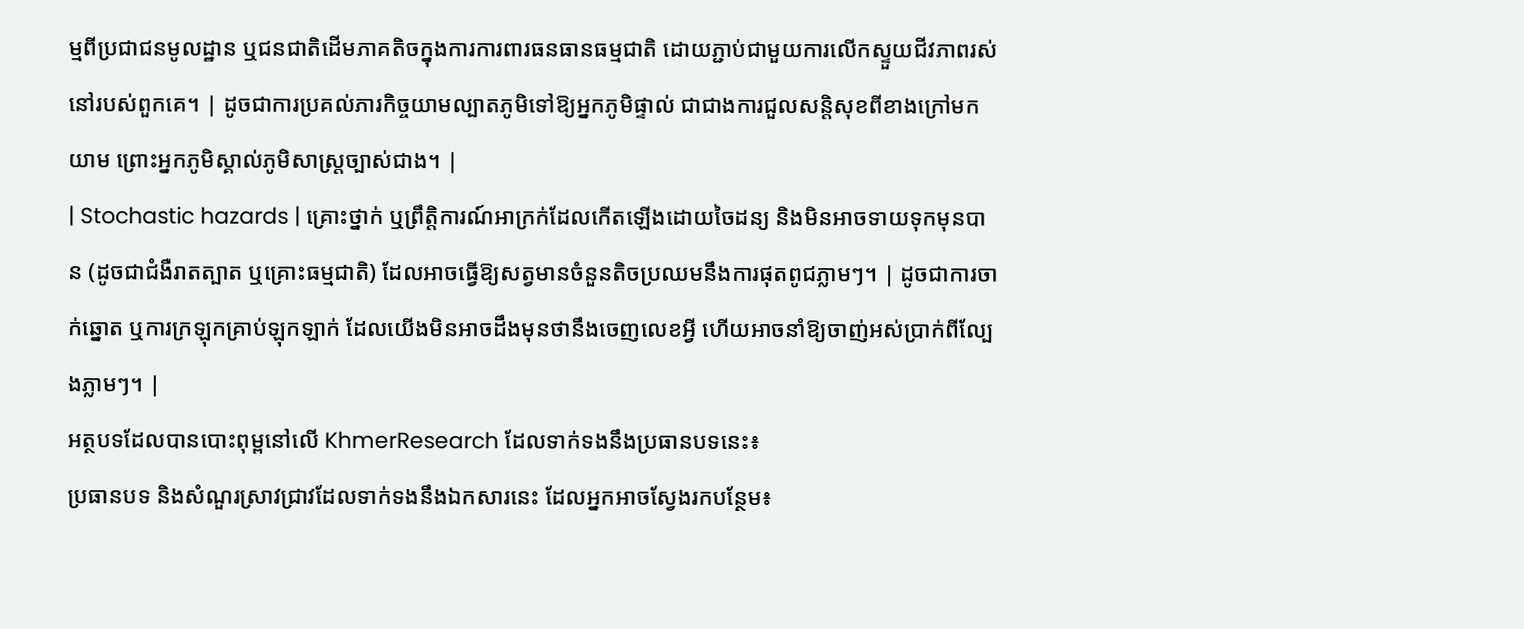ម្មពីប្រជាជនមូលដ្ឋាន ឬជនជាតិដើមភាគតិចក្នុងការការពារធនធានធម្មជាតិ ដោយភ្ជាប់ជាមួយការលើកស្ទួយជីវភាពរស់នៅរបស់ពួកគេ។ | ដូចជាការប្រគល់ភារកិច្ចយាមល្បាតភូមិទៅឱ្យអ្នកភូមិផ្ទាល់ ជាជាងការជួលសន្តិសុខពីខាងក្រៅមកយាម ព្រោះអ្នកភូមិស្គាល់ភូមិសាស្ត្រច្បាស់ជាង។ |
| Stochastic hazards | គ្រោះថ្នាក់ ឬព្រឹត្តិការណ៍អាក្រក់ដែលកើតឡើងដោយចៃដន្យ និងមិនអាចទាយទុកមុនបាន (ដូចជាជំងឺរាតត្បាត ឬគ្រោះធម្មជាតិ) ដែលអាចធ្វើឱ្យសត្វមានចំនួនតិចប្រឈមនឹងការផុតពូជភ្លាមៗ។ | ដូចជាការចាក់ឆ្នោត ឬការក្រឡុកគ្រាប់ឡុកឡាក់ ដែលយើងមិនអាចដឹងមុនថានឹងចេញលេខអ្វី ហើយអាចនាំឱ្យចាញ់អស់ប្រាក់ពីល្បែងភ្លាមៗ។ |
អត្ថបទដែលបានបោះពុម្ពនៅលើ KhmerResearch ដែលទាក់ទងនឹងប្រធានបទនេះ៖
ប្រធានបទ និងសំណួរស្រាវជ្រាវដែលទាក់ទងនឹងឯកសារនេះ ដែលអ្នកអាចស្វែងរកបន្ថែម៖